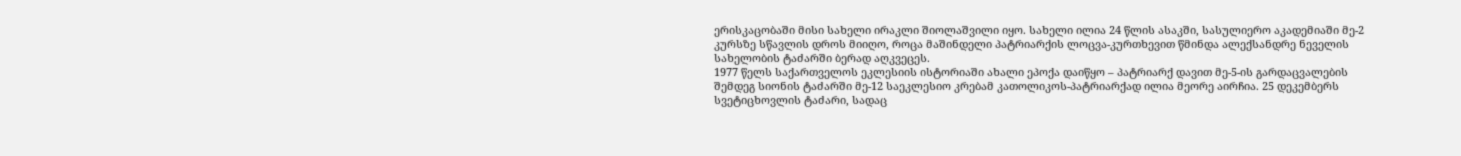ერისკაცობაში მისი სახელი ირაკლი შიოლაშვილი იყო. სახელი ილია 24 წლის ასაკში, სასულიერო აკადემიაში მე-2 კურსზე სწავლის დროს მიიღო, როცა მაშინდელი პატრიარქის ლოცვა-კურთხევით წმინდა ალექსანდრე ნეველის სახელობის ტაძარში ბერად აღკვეცეს.
1977 წელს საქართველოს ეკლესიის ისტორიაში ახალი ეპოქა დაიწყო – პატრიარქ დავით მე-5-ის გარდაცვალების შემდეგ სიონის ტაძარში მე-12 საეკლესიო კრებამ კათოლიკოს-პატრიარქად ილია მეორე აირჩია. 25 დეკემბერს სვეტიცხოვლის ტაძარი, სადაც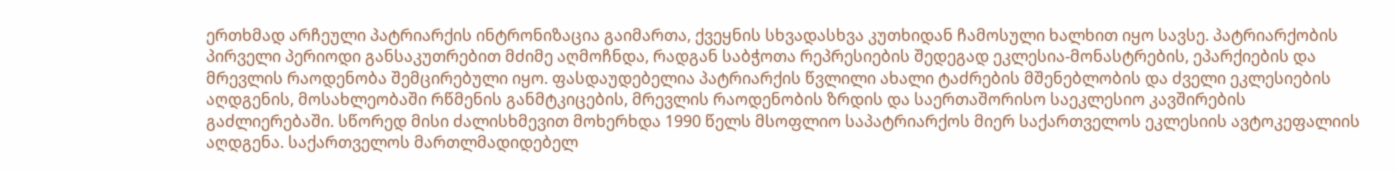ერთხმად არჩეული პატრიარქის ინტრონიზაცია გაიმართა, ქვეყნის სხვადასხვა კუთხიდან ჩამოსული ხალხით იყო სავსე. პატრიარქობის პირველი პერიოდი განსაკუთრებით მძიმე აღმოჩნდა, რადგან საბჭოთა რეპრესიების შედეგად ეკლესია-მონასტრების, ეპარქიების და მრევლის რაოდენობა შემცირებული იყო. ფასდაუდებელია პატრიარქის წვლილი ახალი ტაძრების მშენებლობის და ძველი ეკლესიების აღდგენის, მოსახლეობაში რწმენის განმტკიცების, მრევლის რაოდენობის ზრდის და საერთაშორისო საეკლესიო კავშირების გაძლიერებაში. სწორედ მისი ძალისხმევით მოხერხდა 1990 წელს მსოფლიო საპატრიარქოს მიერ საქართველოს ეკლესიის ავტოკეფალიის აღდგენა. საქართველოს მართლმადიდებელ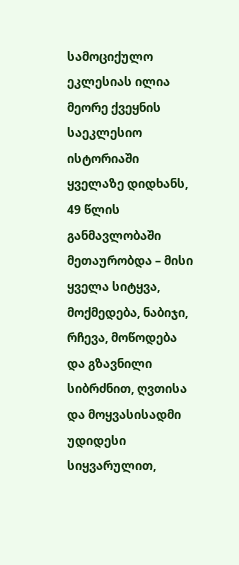სამოციქულო ეკლესიას ილია მეორე ქვეყნის საეკლესიო ისტორიაში ყველაზე დიდხანს, 49 წლის განმავლობაში მეთაურობდა – მისი ყველა სიტყვა, მოქმედება, ნაბიჯი, რჩევა, მოწოდება და გზავნილი სიბრძნით, ღვთისა და მოყვასისადმი უდიდესი სიყვარულით,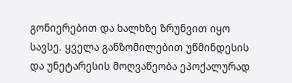გონიერებით და ხალხზე ზრუნვით იყო სავსე. ყველა განზომილებით უწმინდესის და უნეტარესის მოღვაწეობა ეპოქალურად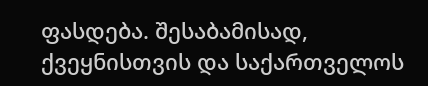ფასდება. შესაბამისად, ქვეყნისთვის და საქართველოს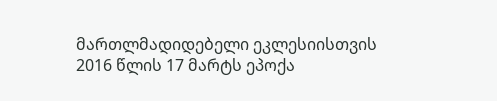მართლმადიდებელი ეკლესიისთვის 2016 წლის 17 მარტს ეპოქა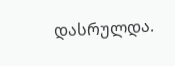დასრულდა.